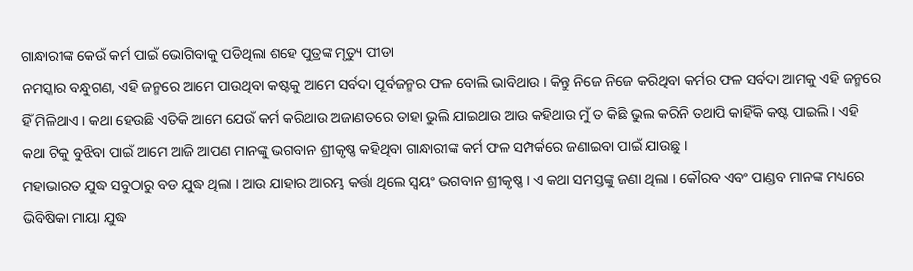ଗାନ୍ଧାରୀଙ୍କ କେଉଁ କର୍ମ ପାଇଁ ଭୋଗିବାକୁ ପଡିଥିଲା ଶହେ ପୁତ୍ରଙ୍କ ମୃତ୍ୟୁ ପୀଡା
ନମସ୍କାର ବନ୍ଧୁଗଣ, ଏହି ଜନ୍ମରେ ଆମେ ପାଉଥିବା କଷ୍ଟକୁ ଆମେ ସର୍ବଦା ପୂର୍ବଜନ୍ମର ଫଳ ବୋଲି ଭାବିଥାଉ । କିନ୍ତୁ ନିଜେ ନିଜେ କରିଥିବା କର୍ମର ଫଳ ସର୍ବଦା ଆମକୁ ଏହି ଜନ୍ମରେ ହିଁ ମିଳିଥାଏ । କଥା ହେଉଛି ଏତିକି ଆମେ ଯେଉଁ କର୍ମ କରିଥାଉ ଅଜାଣତରେ ତାହା ଭୁଲି ଯାଇଥାଉ ଆଉ କହିଥାଉ ମୁଁ ତ କିଛି ଭୁଲ କରିନି ତଥାପି କାହିଁକି କଷ୍ଟ ପାଇଲି । ଏହି କଥା ଟିକୁ ବୁଝିବା ପାଇଁ ଆମେ ଆଜି ଆପଣ ମାନଙ୍କୁ ଭଗବାନ ଶ୍ରୀକୃଷ୍ଣ କହିଥିବା ଗାନ୍ଧାରୀଙ୍କ କର୍ମ ଫଳ ସମ୍ପର୍କରେ ଜଣାଇବା ପାଇଁ ଯାଉଛୁ ।
ମହାଭାରତ ଯୁଦ୍ଧ ସବୁଠାରୁ ବଡ ଯୁଦ୍ଧ ଥିଲା । ଆଉ ଯାହାର ଆରମ୍ଭ କର୍ତ୍ତା ଥିଲେ ସ୍ଵୟଂ ଭଗବାନ ଶ୍ରୀକୃଷ୍ଣ । ଏ କଥା ସମସ୍ତଙ୍କୁ ଜଣା ଥିଲା । କୌରବ ଏବଂ ପାଣ୍ଡବ ମାନଙ୍କ ମଧ୍ୟରେ ଭିବିଷିକା ମାୟା ଯୁଦ୍ଧ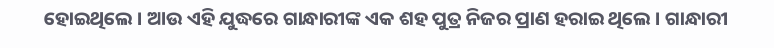ହୋଇଥିଲେ । ଆଉ ଏହି ଯୁଦ୍ଧରେ ଗାନ୍ଧାରୀଙ୍କ ଏକ ଶହ ପୁତ୍ର ନିଜର ପ୍ରାଣ ହରାଇ ଥିଲେ । ଗାନ୍ଧାରୀ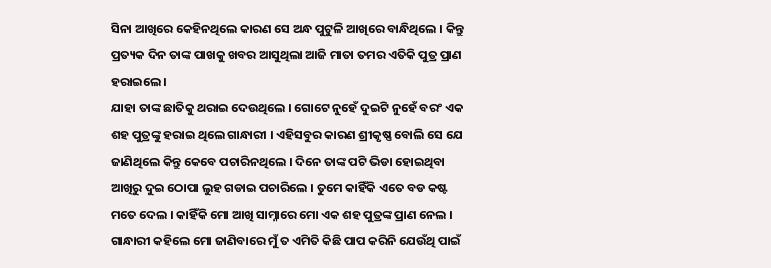ସିନା ଆଖିରେ କେହିନଥିଲେ କାରଣ ସେ ଅନ୍ଧ ପୁଟୁଳି ଆଖିରେ ବାନ୍ଧିଥିଲେ । କିନ୍ତୁ ପ୍ରତ୍ୟକ ଦିନ ତାଙ୍କ ପାଖକୁ ଖବର ଆସୁଥିଲା ଆଜି ମାତା ତମର ଏତିକି ପୁତ୍ର ପ୍ରାଣ ହରାଇଲେ ।
ଯାହା ତାଙ୍କ ଛାତିକୁ ଥରାଇ ଦେଉଥିଲେ । ଗୋଟେ ନୁହେଁ ଦୁଇଟି ନୁହେଁ ବରଂ ଏକ ଶହ ପୁତ୍ରଙ୍କୁ ହରାଇ ଥିଲେ ଗାନ୍ଧାରୀ । ଏହିସବୁର କାରଣ ଶ୍ରୀକୃଷ୍ଣ ବୋଲି ସେ ଯେ ଜାଣିଥିଲେ କିନ୍ତୁ କେବେ ପଚାରିନଥିଲେ । ଦିନେ ତାଙ୍କ ପଟି ଭିଡା ହୋଇଥିବା ଆଖିରୁ ଦୁଇ ଠୋପା ଲୁହ ଗଡାଇ ପଚାରିଲେ । ତୁମେ କାହିଁକି ଏତେ ବଡ କଷ୍ଟ ମତେ ଦେଲ । କାହିଁକି ମୋ ଆଖି ସାମ୍ନାରେ ମୋ ଏକ ଶହ ପୁତ୍ରଙ୍କ ପ୍ରାଣ ନେଲ ।
ଗାନ୍ଧାରୀ କହିଲେ ମୋ ଜାଣିବାରେ ମୁଁ ତ ଏମିତି କିଛି ପାପ କରିନି ଯେଉଁଥି ପାଇଁ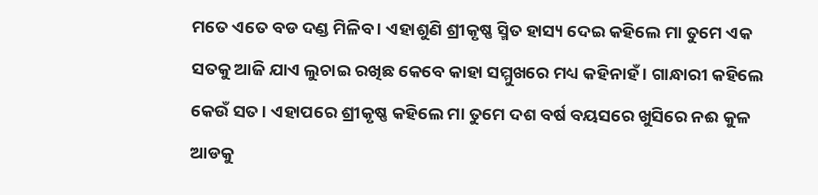ମତେ ଏତେ ବଡ ଦଣ୍ଡ ମିଳିବ । ଏହାଶୁଣି ଶ୍ରୀକୃଷ୍ଣ ସ୍ମିତ ହାସ୍ୟ ଦେଇ କହିଲେ ମା ତୁମେ ଏକ ସତକୁ ଆଜି ଯାଏ ଲୁଚାଇ ରଖିଛ କେବେ କାହା ସମ୍ମୁଖରେ ମଧ୍ୟ କହିନାହଁ । ଗାନ୍ଧାରୀ କହିଲେ କେଉଁ ସତ । ଏହାପରେ ଶ୍ରୀକୃଷ୍ଣ କହିଲେ ମା ତୁମେ ଦଶ ବର୍ଷ ବୟସରେ ଖୁସିରେ ନଈ କୁଳ ଆଡକୁ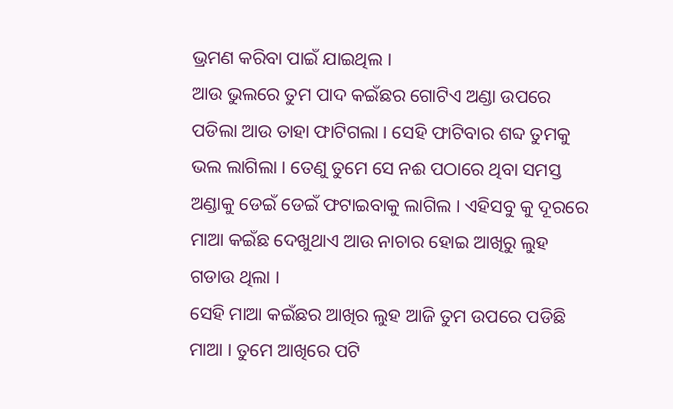ଭ୍ରମଣ କରିବା ପାଇଁ ଯାଇଥିଲ ।
ଆଉ ଭୁଲରେ ତୁମ ପାଦ କଇଁଛର ଗୋଟିଏ ଅଣ୍ଡା ଉପରେ ପଡିଲା ଆଉ ତାହା ଫାଟିଗଲା । ସେହି ଫାଟିବାର ଶବ୍ଦ ତୁମକୁ ଭଲ ଲାଗିଲା । ତେଣୁ ତୁମେ ସେ ନଈ ପଠାରେ ଥିବା ସମସ୍ତ ଅଣ୍ଡାକୁ ଡେଇଁ ଡେଇଁ ଫଟାଇବାକୁ ଲାଗିଲ । ଏହିସବୁ କୁ ଦୂରରେ ମାଆ କଇଁଛ ଦେଖୁଥାଏ ଆଉ ନାଚାର ହୋଇ ଆଖିରୁ ଲୁହ ଗଡାଉ ଥିଲା ।
ସେହି ମାଆ କଇଁଛର ଆଖିର ଲୁହ ଆଜି ତୁମ ଉପରେ ପଡିଛି ମାଆ । ତୁମେ ଆଖିରେ ପଟି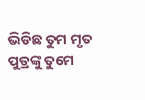ଭିଡିଛ ତୁମ ମୃତ ପୁତ୍ରଙ୍କୁ ତୁମେ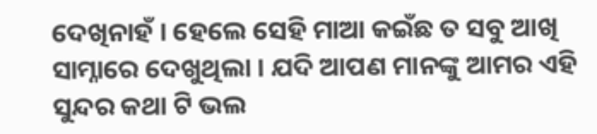ଦେଖିନାହଁ । ହେଲେ ସେହି ମାଆ କଇଁଛ ତ ସବୁ ଆଖି ସାମ୍ନାରେ ଦେଖୁଥିଲା । ଯଦି ଆପଣ ମାନଙ୍କୁ ଆମର ଏହି ସୁନ୍ଦର କଥା ଟି ଭଲ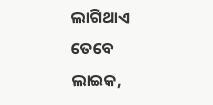ଲାଗିଥାଏ ତେବେ ଲାଇକ,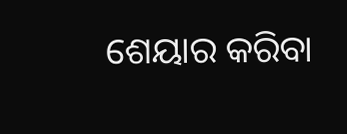ଶେୟାର କରିବା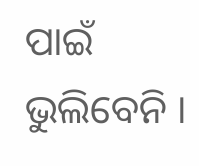ପାଇଁ ଭୁଲିବେନି ।